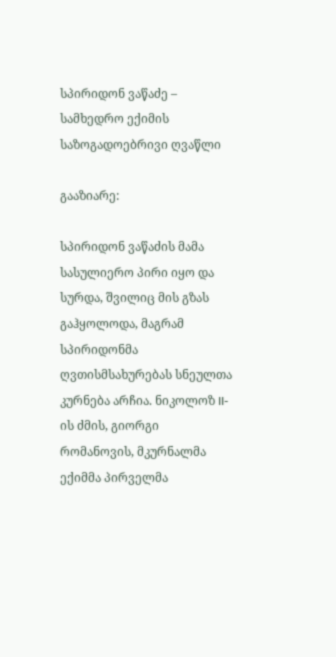სპირიდონ ვაწაძე – სამხედრო ექიმის საზოგადოებრივი ღვაწლი

გააზიარე:

სპირიდონ ვაწაძის მამა სასულიერო პირი იყო და სურდა, შვილიც მის გზას გაჰყოლოდა, მაგრამ სპირიდონმა ღვთისმსახურებას სნეულთა კურნება არჩია. ნიკოლოზ II-ის ძმის, გიორგი რომანოვის, მკურნალმა ექიმმა პირველმა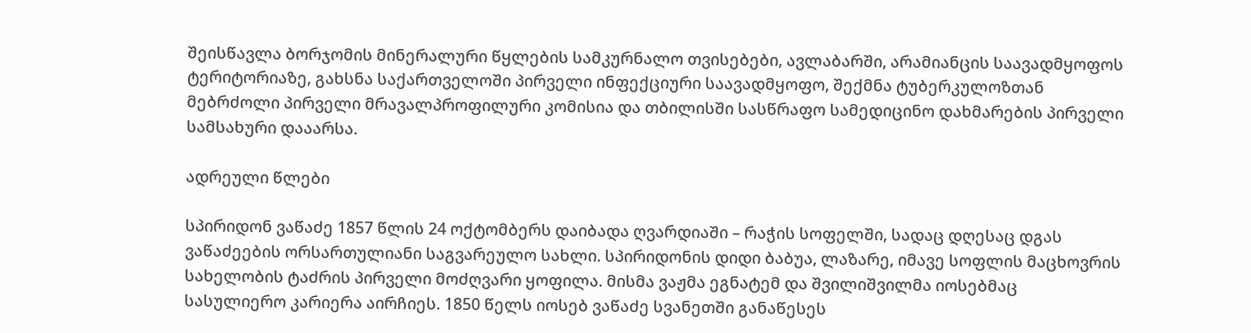შეისწავლა ბორჯომის მინერალური წყლების სამკურნალო თვისებები, ავლაბარში, არამიანცის საავადმყოფოს ტერიტორიაზე, გახსნა საქართველოში პირველი ინფექციური საავადმყოფო, შექმნა ტუბერკულოზთან მებრძოლი პირველი მრავალპროფილური კომისია და თბილისში სასწრაფო სამედიცინო დახმარების პირველი სამსახური დააარსა.

ადრეული წლები

სპირიდონ ვაწაძე 1857 წლის 24 ოქტომბერს დაიბადა ღვარდიაში – რაჭის სოფელში, სადაც დღესაც დგას ვაწაძეების ორსართულიანი საგვარეულო სახლი. სპირიდონის დიდი ბაბუა, ლაზარე, იმავე სოფლის მაცხოვრის სახელობის ტაძრის პირველი მოძღვარი ყოფილა. მისმა ვაჟმა ეგნატემ და შვილიშვილმა იოსებმაც სასულიერო კარიერა აირჩიეს. 1850 წელს იოსებ ვაწაძე სვანეთში განაწესეს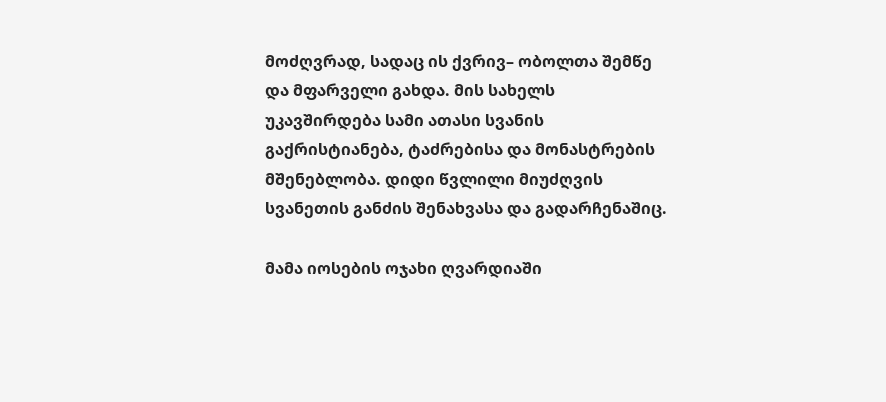მოძღვრად, სადაც ის ქვრივ– ობოლთა შემწე და მფარველი გახდა. მის სახელს უკავშირდება სამი ათასი სვანის გაქრისტიანება, ტაძრებისა და მონასტრების მშენებლობა. დიდი წვლილი მიუძღვის სვანეთის განძის შენახვასა და გადარჩენაშიც.

მამა იოსების ოჯახი ღვარდიაში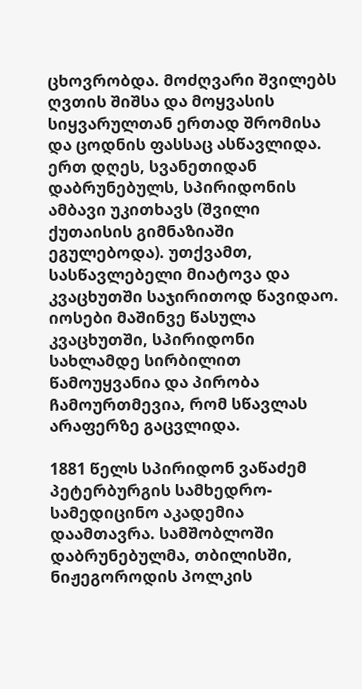ცხოვრობდა. მოძღვარი შვილებს ღვთის შიშსა და მოყვასის სიყვარულთან ერთად შრომისა და ცოდნის ფასსაც ასწავლიდა. ერთ დღეს, სვანეთიდან დაბრუნებულს, სპირიდონის ამბავი უკითხავს (შვილი ქუთაისის გიმნაზიაში ეგულებოდა). უთქვამთ, სასწავლებელი მიატოვა და კვაცხუთში საჯირითოდ წავიდაო. იოსები მაშინვე წასულა კვაცხუთში, სპირიდონი სახლამდე სირბილით წამოუყვანია და პირობა ჩამოურთმევია, რომ სწავლას არაფერზე გაცვლიდა.

1881 წელს სპირიდონ ვაწაძემ პეტერბურგის სამხედრო-სამედიცინო აკადემია დაამთავრა. სამშობლოში დაბრუნებულმა, თბილისში, ნიჟეგოროდის პოლკის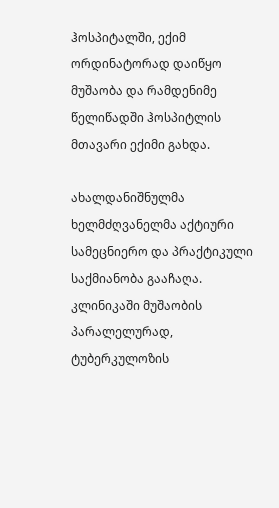ჰოსპიტალში, ექიმ ორდინატორად დაიწყო მუშაობა და რამდენიმე წელიწადში ჰოსპიტლის მთავარი ექიმი გახდა.

ახალდანიშნულმა ხელმძღვანელმა აქტიური სამეცნიერო და პრაქტიკული საქმიანობა გააჩაღა. კლინიკაში მუშაობის პარალელურად, ტუბერკულოზის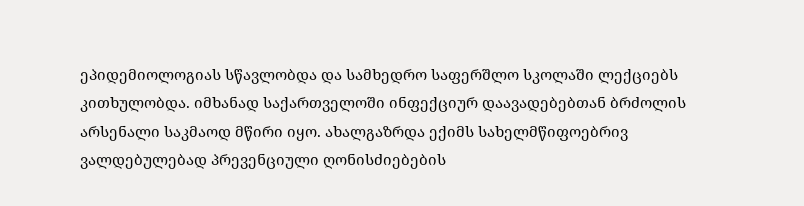ეპიდემიოლოგიას სწავლობდა და სამხედრო საფერშლო სკოლაში ლექციებს კითხულობდა. იმხანად საქართველოში ინფექციურ დაავადებებთან ბრძოლის არსენალი საკმაოდ მწირი იყო. ახალგაზრდა ექიმს სახელმწიფოებრივ ვალდებულებად პრევენციული ღონისძიებების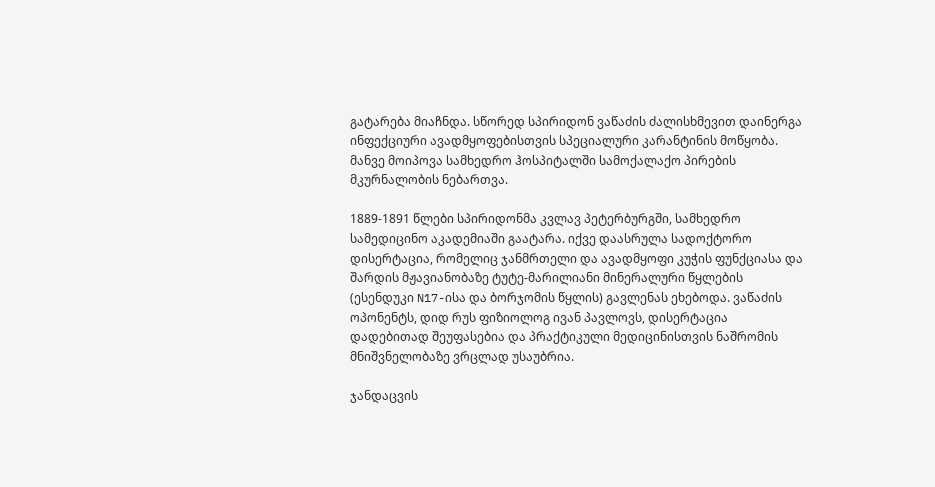გატარება მიაჩნდა. სწორედ სპირიდონ ვაწაძის ძალისხმევით დაინერგა ინფექციური ავადმყოფებისთვის სპეციალური კარანტინის მოწყობა. მანვე მოიპოვა სამხედრო ჰოსპიტალში სამოქალაქო პირების მკურნალობის ნებართვა.

1889-1891 წლები სპირიდონმა კვლავ პეტერბურგში, სამხედრო სამედიცინო აკადემიაში გაატარა. იქვე დაასრულა სადოქტორო დისერტაცია, რომელიც ჯანმრთელი და ავადმყოფი კუჭის ფუნქციასა და შარდის მჟავიანობაზე ტუტე-მარილიანი მინერალური წყლების (ესენდუკი N17-ისა და ბორჯომის წყლის) გავლენას ეხებოდა. ვაწაძის ოპონენტს, დიდ რუს ფიზიოლოგ ივან პავლოვს, დისერტაცია დადებითად შეუფასებია და პრაქტიკული მედიცინისთვის ნაშრომის მნიშვნელობაზე ვრცლად უსაუბრია.

ჯანდაცვის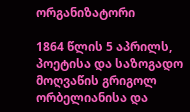ორგანიზატორი

1864 წლის 5 აპრილს, პოეტისა და საზოგადო მოღვაწის გრიგოლ ორბელიანისა და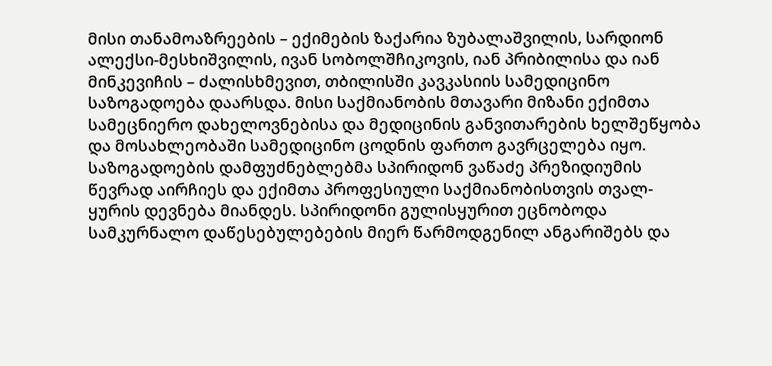მისი თანამოაზრეების – ექიმების ზაქარია ზუბალაშვილის, სარდიონ ალექსი-მესხიშვილის, ივან სობოლშჩიკოვის, იან პრიბილისა და იან მინკევიჩის – ძალისხმევით, თბილისში კავკასიის სამედიცინო საზოგადოება დაარსდა. მისი საქმიანობის მთავარი მიზანი ექიმთა სამეცნიერო დახელოვნებისა და მედიცინის განვითარების ხელშეწყობა და მოსახლეობაში სამედიცინო ცოდნის ფართო გავრცელება იყო. საზოგადოების დამფუძნებლებმა სპირიდონ ვაწაძე პრეზიდიუმის წევრად აირჩიეს და ექიმთა პროფესიული საქმიანობისთვის თვალ-ყურის დევნება მიანდეს. სპირიდონი გულისყურით ეცნობოდა სამკურნალო დაწესებულებების მიერ წარმოდგენილ ანგარიშებს და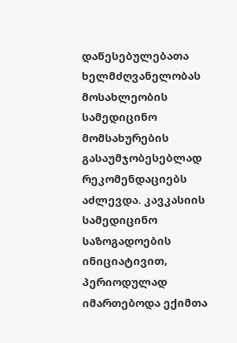დაწესებულებათა ხელმძღვანელობას მოსახლეობის სამედიცინო მომსახურების გასაუმჯობესებლად რეკომენდაციებს აძლევდა. კავკასიის სამედიცინო საზოგადოების ინიციატივით, პერიოდულად იმართებოდა ექიმთა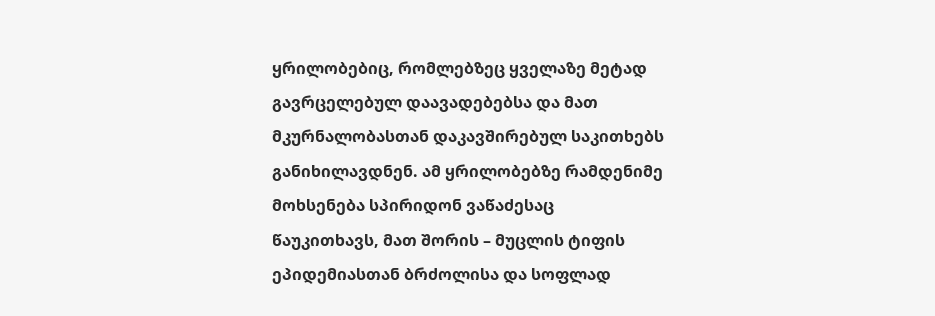ყრილობებიც, რომლებზეც ყველაზე მეტად გავრცელებულ დაავადებებსა და მათ მკურნალობასთან დაკავშირებულ საკითხებს განიხილავდნენ. ამ ყრილობებზე რამდენიმე მოხსენება სპირიდონ ვაწაძესაც წაუკითხავს, მათ შორის – მუცლის ტიფის ეპიდემიასთან ბრძოლისა და სოფლად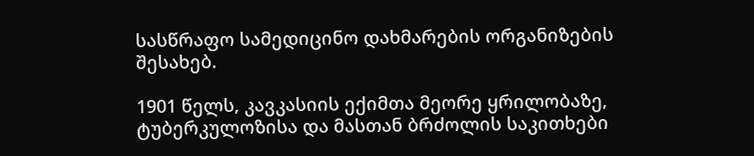სასწრაფო სამედიცინო დახმარების ორგანიზების შესახებ.

1901 წელს, კავკასიის ექიმთა მეორე ყრილობაზე, ტუბერკულოზისა და მასთან ბრძოლის საკითხები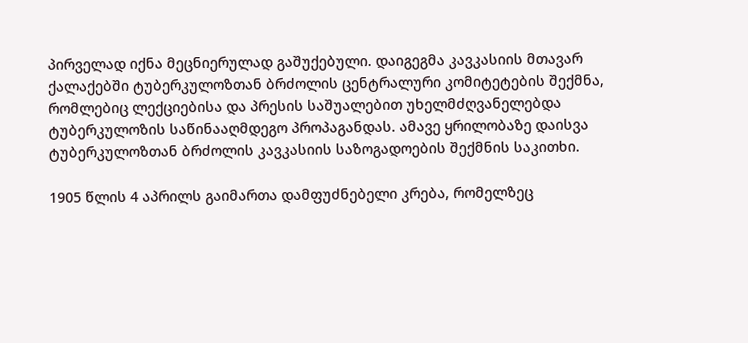პირველად იქნა მეცნიერულად გაშუქებული. დაიგეგმა კავკასიის მთავარ ქალაქებში ტუბერკულოზთან ბრძოლის ცენტრალური კომიტეტების შექმნა, რომლებიც ლექციებისა და პრესის საშუალებით უხელმძღვანელებდა ტუბერკულოზის საწინააღმდეგო პროპაგანდას. ამავე ყრილობაზე დაისვა ტუბერკულოზთან ბრძოლის კავკასიის საზოგადოების შექმნის საკითხი.

1905 წლის 4 აპრილს გაიმართა დამფუძნებელი კრება, რომელზეც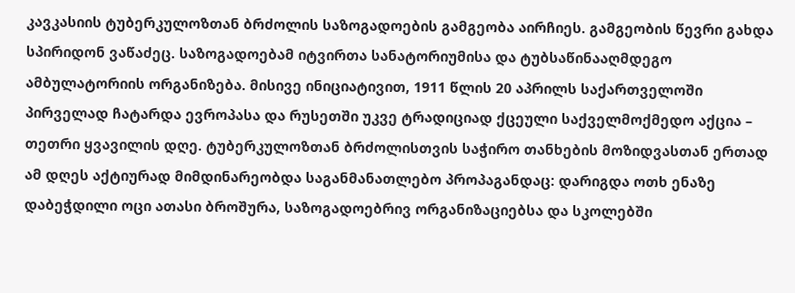კავკასიის ტუბერკულოზთან ბრძოლის საზოგადოების გამგეობა აირჩიეს. გამგეობის წევრი გახდა სპირიდონ ვაწაძეც. საზოგადოებამ იტვირთა სანატორიუმისა და ტუბსაწინააღმდეგო ამბულატორიის ორგანიზება. მისივე ინიციატივით, 1911 წლის 20 აპრილს საქართველოში პირველად ჩატარდა ევროპასა და რუსეთში უკვე ტრადიციად ქცეული საქველმოქმედო აქცია – თეთრი ყვავილის დღე. ტუბერკულოზთან ბრძოლისთვის საჭირო თანხების მოზიდვასთან ერთად ამ დღეს აქტიურად მიმდინარეობდა საგანმანათლებო პროპაგანდაც: დარიგდა ოთხ ენაზე დაბეჭდილი ოცი ათასი ბროშურა, საზოგადოებრივ ორგანიზაციებსა და სკოლებში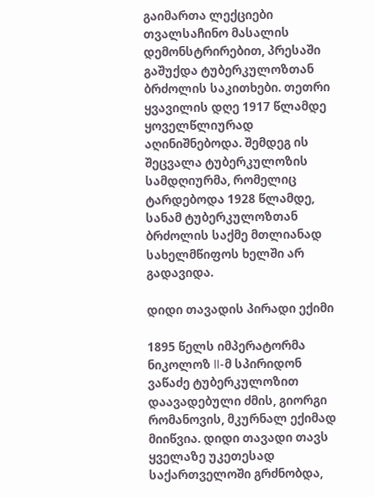გაიმართა ლექციები თვალსაჩინო მასალის დემონსტრირებით, პრესაში გაშუქდა ტუბერკულოზთან ბრძოლის საკითხები. თეთრი ყვავილის დღე 1917 წლამდე ყოველწლიურად აღინიშნებოდა. შემდეგ ის შეცვალა ტუბერკულოზის სამდღიურმა, რომელიც ტარდებოდა 1928 წლამდე, სანამ ტუბერკულოზთან ბრძოლის საქმე მთლიანად სახელმწიფოს ხელში არ გადავიდა.

დიდი თავადის პირადი ექიმი

1895 წელს იმპერატორმა ნიკოლოზ II-მ სპირიდონ ვაწაძე ტუბერკულოზით დაავადებული ძმის, გიორგი რომანოვის, მკურნალ ექიმად მიიწვია. დიდი თავადი თავს ყველაზე უკეთესად საქართველოში გრძნობდა,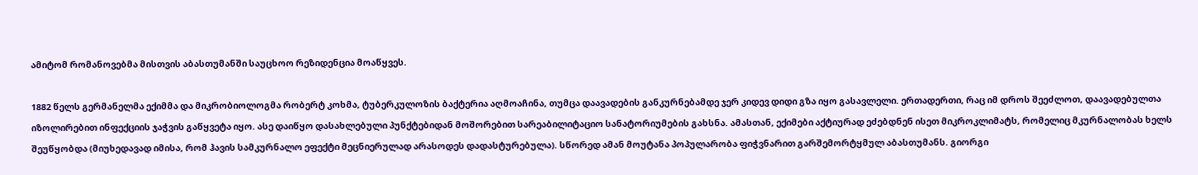ამიტომ რომანოვებმა მისთვის აბასთუმანში საუცხოო რეზიდენცია მოაწყვეს.

1882 წელს გერმანელმა ექიმმა და მიკრობიოლოგმა რობერტ კოხმა, ტუბერკულოზის ბაქტერია აღმოაჩინა, თუმცა დაავადების განკურნებამდე ჯერ კიდევ დიდი გზა იყო გასავლელი. ერთადერთი, რაც იმ დროს შეეძლოთ, დაავადებულთა იზოლირებით ინფექციის ჯაჭვის გაწყვეტა იყო. ასე დაიწყო დასახლებული პუნქტებიდან მოშორებით სარეაბილიტაციო სანატორიუმების გახსნა. ამასთან, ექიმები აქტიურად ეძებდნენ ისეთ მიკროკლიმატს, რომელიც მკურნალობას ხელს შეუწყობდა (მიუხედავად იმისა, რომ ჰავის სამკურნალო ეფექტი მეცნიერულად არასოდეს დადასტურებულა). სწორედ ამან მოუტანა პოპულარობა ფიჭვნარით გარშემორტყმულ აბასთუმანს. გიორგი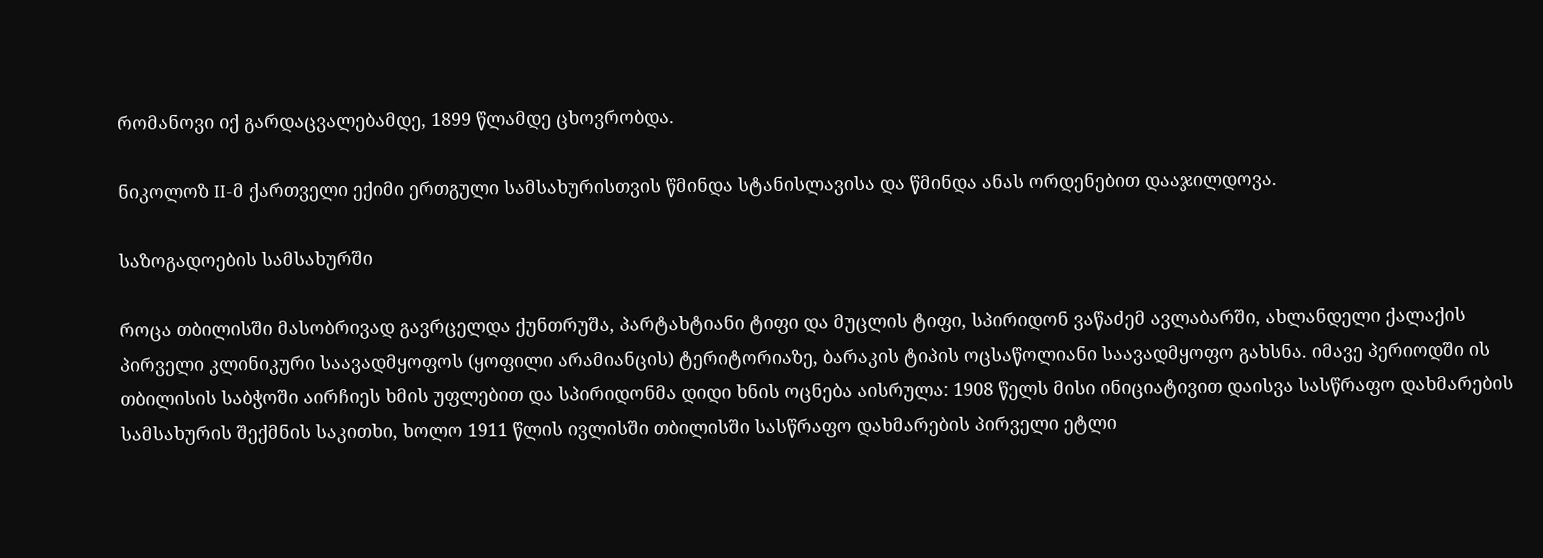რომანოვი იქ გარდაცვალებამდე, 1899 წლამდე ცხოვრობდა.

ნიკოლოზ II-მ ქართველი ექიმი ერთგული სამსახურისთვის წმინდა სტანისლავისა და წმინდა ანას ორდენებით დააჯილდოვა.

საზოგადოების სამსახურში

როცა თბილისში მასობრივად გავრცელდა ქუნთრუშა, პარტახტიანი ტიფი და მუცლის ტიფი, სპირიდონ ვაწაძემ ავლაბარში, ახლანდელი ქალაქის პირველი კლინიკური საავადმყოფოს (ყოფილი არამიანცის) ტერიტორიაზე, ბარაკის ტიპის ოცსაწოლიანი საავადმყოფო გახსნა. იმავე პერიოდში ის თბილისის საბჭოში აირჩიეს ხმის უფლებით და სპირიდონმა დიდი ხნის ოცნება აისრულა: 1908 წელს მისი ინიციატივით დაისვა სასწრაფო დახმარების სამსახურის შექმნის საკითხი, ხოლო 1911 წლის ივლისში თბილისში სასწრაფო დახმარების პირველი ეტლი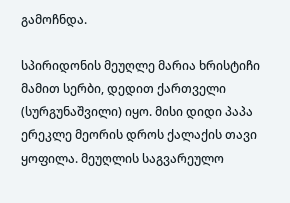გამოჩნდა.

სპირიდონის მეუღლე მარია ხრისტიჩი მამით სერბი, დედით ქართველი (სურგუნაშვილი) იყო. მისი დიდი პაპა ერეკლე მეორის დროს ქალაქის თავი ყოფილა. მეუღლის საგვარეულო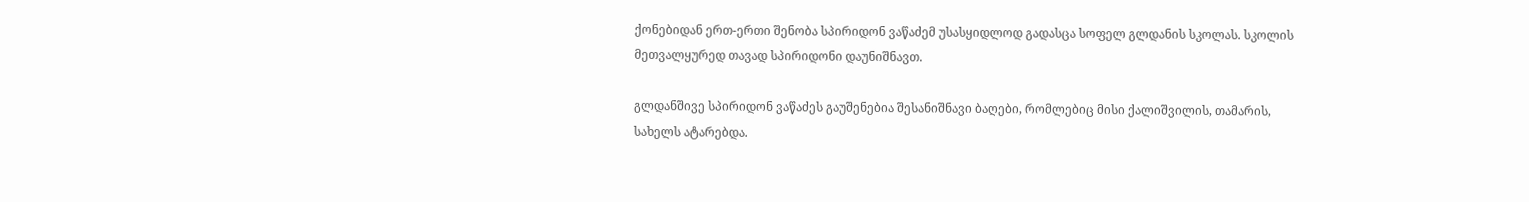ქონებიდან ერთ-ერთი შენობა სპირიდონ ვაწაძემ უსასყიდლოდ გადასცა სოფელ გლდანის სკოლას. სკოლის მეთვალყურედ თავად სპირიდონი დაუნიშნავთ.

გლდანშივე სპირიდონ ვაწაძეს გაუშენებია შესანიშნავი ბაღები, რომლებიც მისი ქალიშვილის, თამარის, სახელს ატარებდა.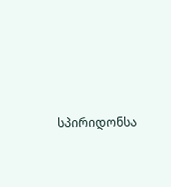სპირიდონსა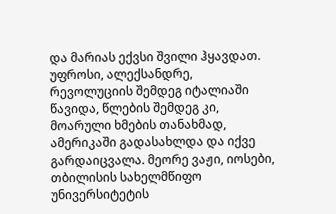და მარიას ექვსი შვილი ჰყავდათ. უფროსი, ალექსანდრე, რევოლუციის შემდეგ იტალიაში წავიდა, წლების შემდეგ კი, მოარული ხმების თანახმად, ამერიკაში გადასახლდა და იქვე გარდაიცვალა. მეორე ვაჟი, იოსები, თბილისის სახელმწიფო უნივერსიტეტის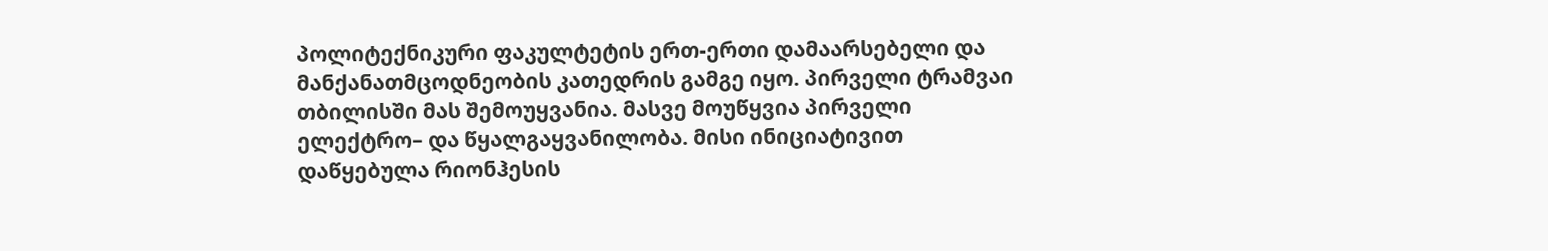პოლიტექნიკური ფაკულტეტის ერთ-ერთი დამაარსებელი და მანქანათმცოდნეობის კათედრის გამგე იყო. პირველი ტრამვაი თბილისში მას შემოუყვანია. მასვე მოუწყვია პირველი ელექტრო– და წყალგაყვანილობა. მისი ინიციატივით დაწყებულა რიონჰესის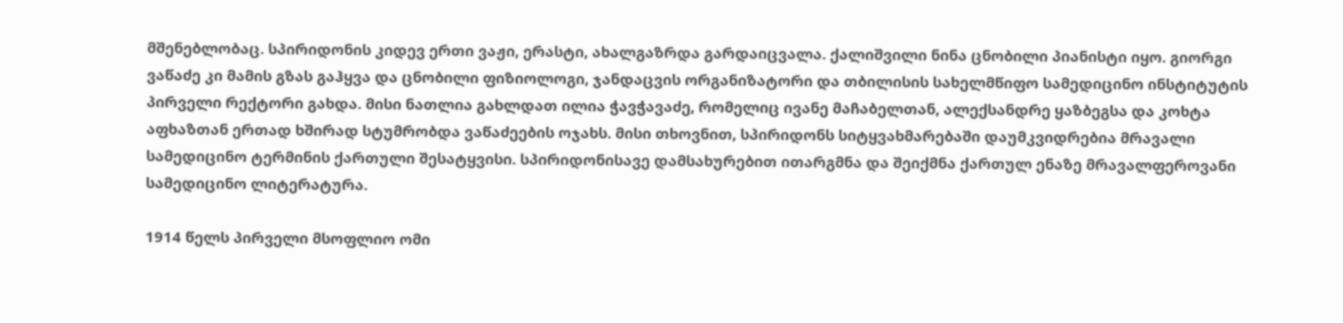მშენებლობაც. სპირიდონის კიდევ ერთი ვაჟი, ერასტი, ახალგაზრდა გარდაიცვალა. ქალიშვილი ნინა ცნობილი პიანისტი იყო. გიორგი ვაწაძე კი მამის გზას გაჰყვა და ცნობილი ფიზიოლოგი, ჯანდაცვის ორგანიზატორი და თბილისის სახელმწიფო სამედიცინო ინსტიტუტის პირველი რექტორი გახდა. მისი ნათლია გახლდათ ილია ჭავჭავაძე, რომელიც ივანე მაჩაბელთან, ალექსანდრე ყაზბეგსა და კოხტა აფხაზთან ერთად ხშირად სტუმრობდა ვაწაძეების ოჯახს. მისი თხოვნით, სპირიდონს სიტყვახმარებაში დაუმკვიდრებია მრავალი სამედიცინო ტერმინის ქართული შესატყვისი. სპირიდონისავე დამსახურებით ითარგმნა და შეიქმნა ქართულ ენაზე მრავალფეროვანი სამედიცინო ლიტერატურა.

1914 წელს პირველი მსოფლიო ომი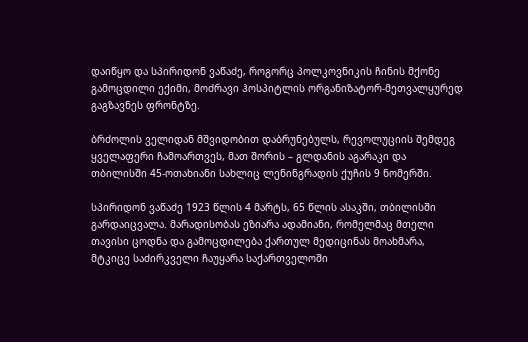დაიწყო და სპირიდონ ვაწაძე, როგორც პოლკოვნიკის ჩინის მქონე გამოცდილი ექიმი, მოძრავი ჰოსპიტლის ორგანიზატორ-მეთვალყურედ გაგზავნეს ფრონტზე.

ბრძოლის ველიდან მშვიდობით დაბრუნებულს, რევოლუციის შემდეგ ყველაფერი ჩამოართვეს, მათ შორის – გლდანის აგარაკი და თბილისში 45-ოთახიანი სახლიც ლენინგრადის ქუჩის 9 ნომერში.

სპირიდონ ვაწაძე 1923 წლის 4 მარტს, 65 წლის ასაკში, თბილისში გარდაიცვალა. მარადისობას ეზიარა ადამიანი, რომელმაც მთელი თავისი ცოდნა და გამოცდილება ქართულ მედიცინას მოახმარა, მტკიცე საძირკველი ჩაუყარა საქართველოში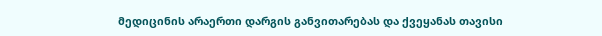მედიცინის არაერთი დარგის განვითარებას და ქვეყანას თავისი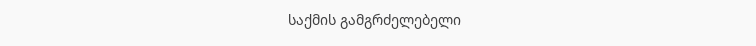საქმის გამგრძელებელი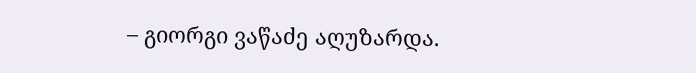– გიორგი ვაწაძე აღუზარდა.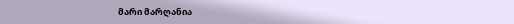მარი მარღანია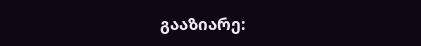გააზიარე: